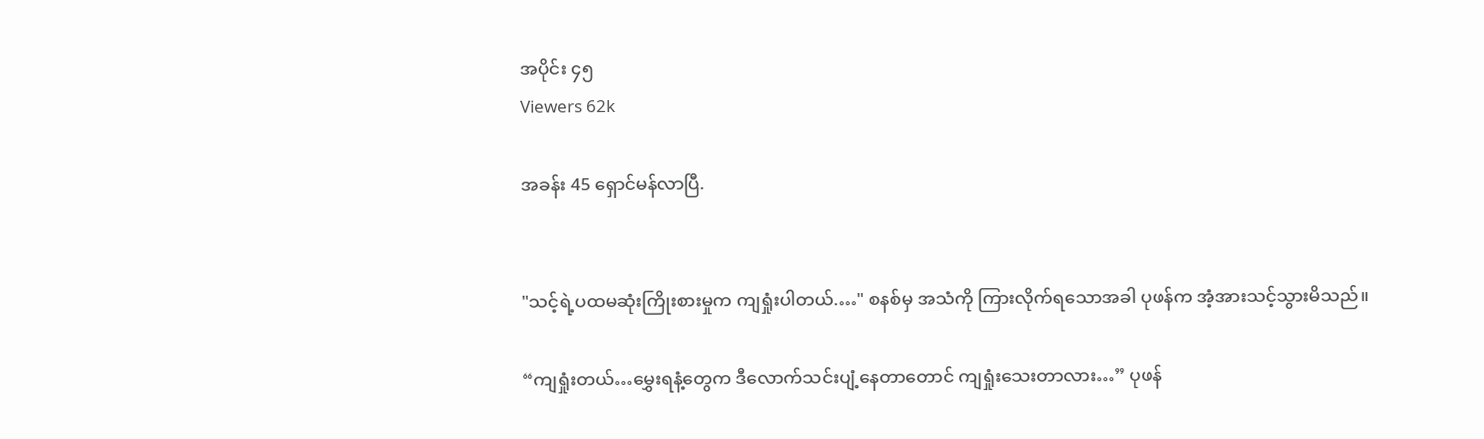အပိုင်း ၄၅
Viewers 62k

အခန်း 45 ရှောင်မန်လာပြီ.


"သင့်ရဲ့ပထမဆုံးကြိုးစားမှုက ကျရှုံးပါတယ်.…" စနစ်မှ အသံကို ကြားလိုက်ရသောအခါ ပုဖန်က အံ့အားသင့်သွားမိသည်။

“ကျရှုံးတယ်…မွှေးရနံ့တွေက ဒီလောက်သင်းပျံ့နေတာတောင် ကျရှုံးသေးတာလား…” ပုဖန်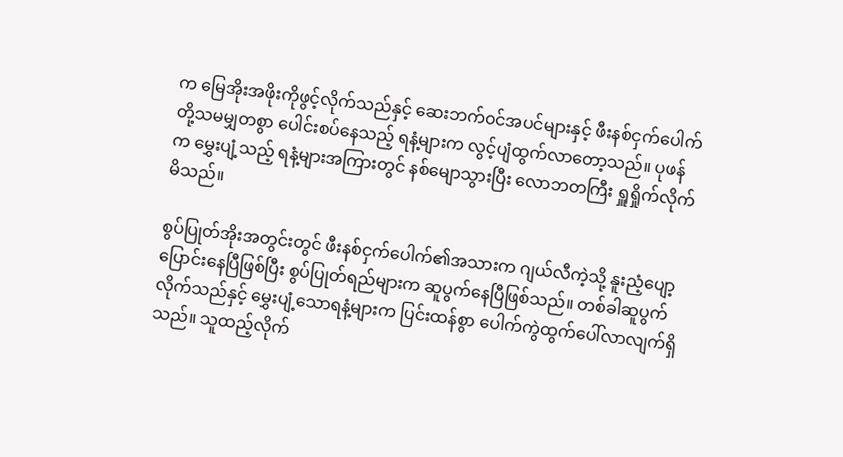က မြေအိုးအဖိုးကိုဖွင့်လိုက်သည်နှင့် ဆေးဘက်၀င်အပင်များနှင့် ဖီးနစ်ငှက်ပေါက်တို့သမမျှတစွာ ပေါင်းစပ်နေသည့် ရနံ့များက လွင့်ပျံထွက်လာတော့သည်။ ပုဖန်က မွှေးပျံ့သည့် ရနံ့များအကြားတွင် နစ်မျောသွားပြီး လောဘတကြီး ရှူရှိုက်လိုက်မိသည်။

စွပ်ပြုတ်အိုးအတွင်းတွင် ဖီးနစ်ငှက်ပေါက်၏အသားက ဂျယ်လီကဲ့သို့ နူးညံ့ပျော့ပြောင်းနေပြီဖြစ်ပြီး စွပ်ပြုတ်ရည်များက ဆူပွက်နေပြီဖြစ်သည်။ တစ်ခါဆူပွက်လိုက်သည်နှင့် မွှေးပျံ့သောရနံ့များက ပြင်းထန်စွာ ပေါက်ကွဲထွက်ပေါ်လာလျက်ရှိသည်။ သူထည့်လိုက်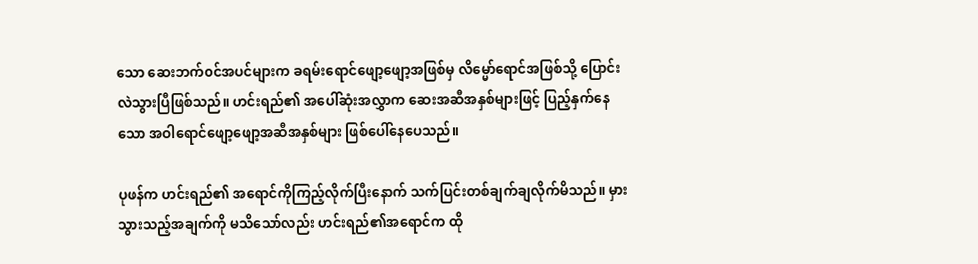သော ဆေးဘက်၀င်အပင်များက ခရမ်းရောင်ဖျော့ဖျော့အဖြစ်မှ လိမ္မော်ရောင်အဖြစ်သို့ ပြောင်းလဲသွားပြီဖြစ်သည်။ ဟင်းရည်၏ အပေါ်ဆုံးအလွှာက ဆေးအဆီအနှစ်များဖြင့် ပြည့်နှက်နေသော အဝါရောင်ဖျော့ဖျော့အဆီအနှစ်များ ဖြစ်ပေါ်နေပေသည်။

ပုဖန်က ဟင်းရည်၏ အရောင်ကိုကြည့်လိုက်ပြီးနောက် သက်ပြင်းတစ်ချက်ချလိုက်မိသည်။ မှားသွားသည့်အချက်ကို မသိသော်လည်း ဟင်းရည်၏အရောင်က ထို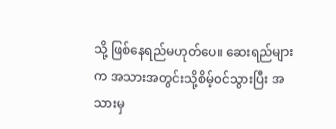သို့ ဖြစ်နေရည်မဟုတ်ပေ။ ဆေးရည်များက အသားအတွင်းသို့စိမ့်၀င်သွားပြီး အသားမှ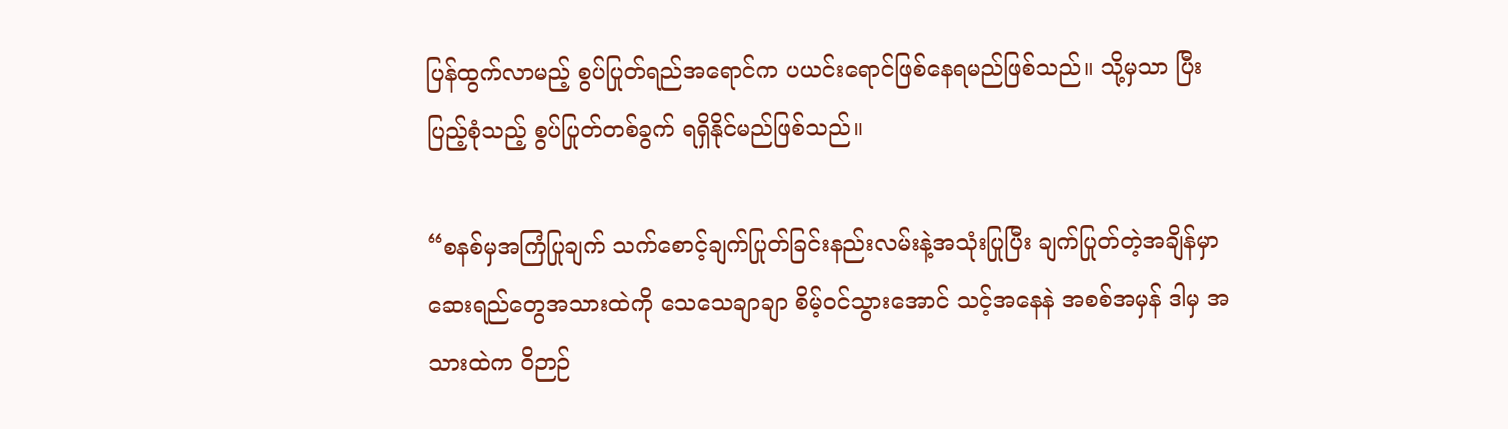ပြန်ထွက်လာမည့် စွပ်ပြုတ်ရည်အရောင်က ပယင်းရောင်ဖြစ်နေရမည်ဖြစ်သည်။ သို့မှသာ ပြီးပြည့်စုံသည့် စွပ်ပြုတ်တစ်ခွက် ရရှိနိုင်မည်ဖြစ်သည်။

“စနစ်မှအကြံပြုချက် သက်စောင့်ချက်ပြုတ်ခြင်းနည်းလမ်းနဲ့အသုံးပြုပြီး ချက်ပြုတ်တဲ့အချိန်မှာ ဆေးရည်တွေအသားထဲကို သေသေချာချာ စိမ့်၀င်သွားအောင် သင့်အနေနဲ အစစ်အမှန် ဒါမှ အသားထဲက ဝိဉာဉ်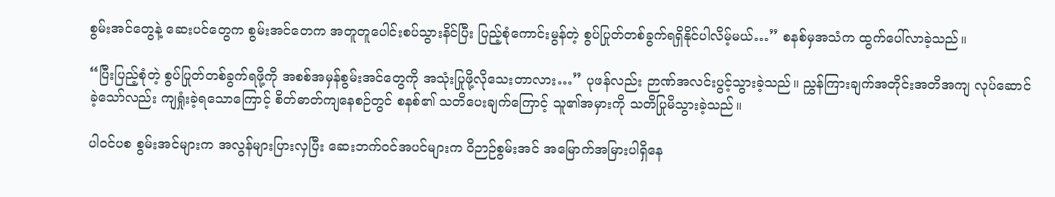စွမ်းအင်တွေနဲ့ ဆေးပင်တွေက စွမ်းအင်တေက အတူတူပေါင်းစပ်သွားနိင်ပြီး ပြည့်စုံကောင်းမွန်တဲ့ စွပ်ပြုတ်တစ်ခွက်ရရှိနိုင်ပါလိမ့်မယ်…” စနစ်မှအသံက ထွက်ပေါ်လာခဲ့သည်။

“ပြီးပြည့်စုံတဲ့ စွပ်ပြုတ်တစ်ခွက်ရဖို့ကို အစစ်အမှန်စွမ်းအင်တွေကို အသုံးပြုဖို့လိုသေးတာလား…” ပုဖန်လည်း ဉာဏ်အလင်းပွင့်သွားခဲ့သည်။ ညွှန်ကြားချက်အတိုင်းအတိအကျ လုပ်ဆောင်ခဲ့သော်လည်း ကျရှုံးခဲ့ရသောကြောင့် စိတ်ဓာတ်ကျနေစဉ်တွင် စနစ်၏ သတိပေးချက်ကြောင့် သူ၏အမှားကို သတိပြုမိသွားခဲ့သည်။

ပါ၀င်ပစ စွမ်းအင်များက အလွန်များပြားလှပြီး ဆေးဘက်၀င်အပင်များက ဝိဉာဉ်စွမ်းအင် အမြောက်အမြားပါရှိနေ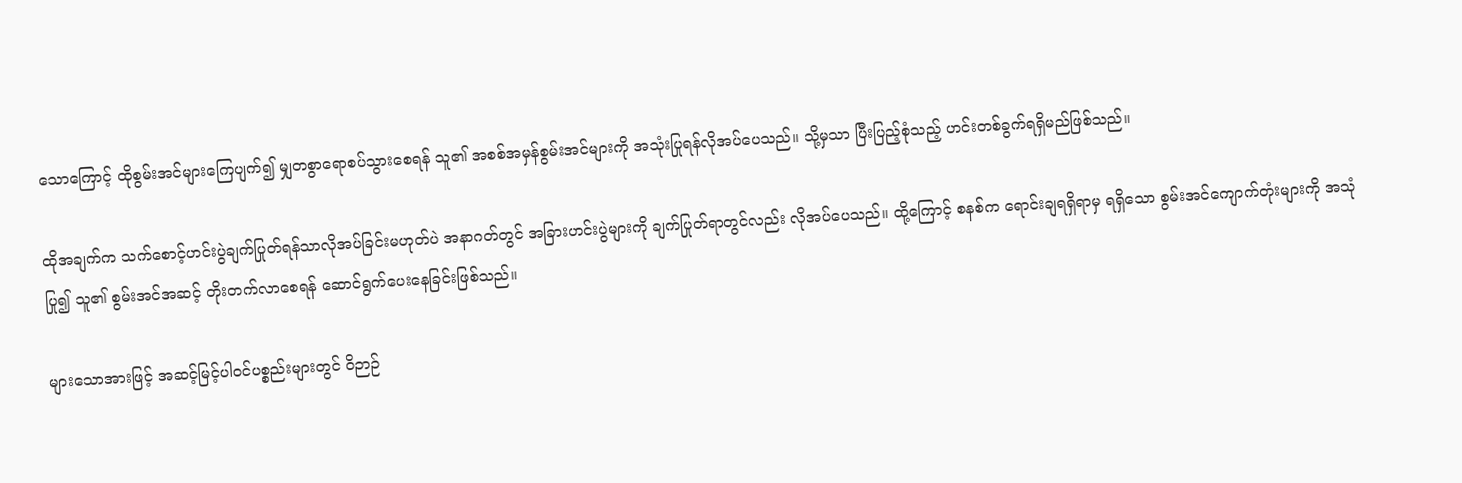သောကြောင့် ထိုစွမ်းအင်များကြေပျက်၍ မျှတစွာရောစပ်သွားစေရန် သူ၏ အစစ်အမှန်စွမ်းအင်များကို အသုံးပြုရန်လိုအပ်ပေသည်။ သို့မှသာ ပြီးပြည့်စုံသည့် ဟင်းတစ်ခွက်ရရှိမည်ဖြစ်သည်။

ထိုအချက်က သက်စောင့်ဟင်းပွဲချက်ပြုတ်ရန်သာလိုအပ်ခြင်းမဟုတ်ပဲ အနာဂတ်တွင် အခြားဟင်းပွဲများကို ချက်ပြုတ်ရာတွင်လည်း လိုအပ်ပေသည်။ ထို့ကြောင့် စနစ်က ရောင်းချရရှိရာမှ ရရှိသော စွမ်းအင်ကျောက်တုံးများကို အသုံပြု၍ သူ၏ စွမ်းအင်အဆင့် တိုးတက်လာစေရန် ဆောင်ရွက်ပေးနေခြင်းဖြစ်သည်။

များသောအားဖြင့် အဆင့်မြင့်ပါ၀င်ပစ္စည်းများတွင် ဝိဉာဉ်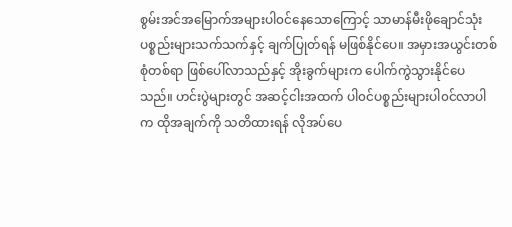စွမ်းအင်အမြောက်အများပါ၀င်နေသောကြောင့် သာမာန်မီးဖိုချောင်သုံးပစ္စည်းများသက်သက်နှင့် ချက်ပြုတ်ရန် မဖြစ်နိုင်ပေ။ အမှားအယွင်းတစ်စုံတစ်ရာ ဖြစ်ပေါ်လာသည်နှင့် အိုးခွက်များက ပေါက်ကွဲသွားနိုင်ပေသည်။ ဟင်းပွဲများတွင် အဆင့်ငါးအထက် ပါ၀င်ပစ္စည်းများပါ၀င်လာပါက ထိုအချက်ကို သတိထားရန် လိုအပ်ပေ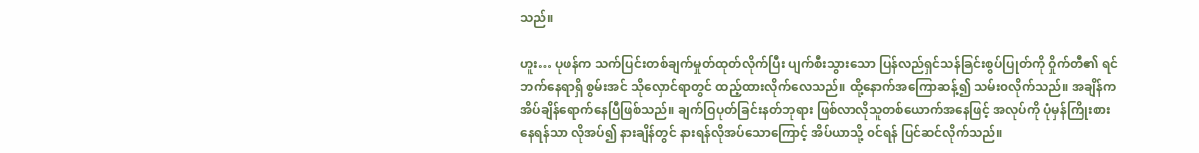သည်။

ဟူး… ပုဖန်က သက်ပြင်းတစ်ချက်မှုတ်ထုတ်လိုက်ပြီး ပျက်စီးသွားသော ပြန်လည်ရှင်သန်ခြင်းစွပ်ပြုတ်ကို ဝှိုက်တီ၏ ရင်ဘက်နေရာရှိ စွမ်းအင် သိုလှောင်ရာတွင် ထည့်ထားလိုက်လေသည်။ ထို့နောက်အကြောဆန့်၍ သမ်း၀လိုက်သည်။ အချိန်က အိပ်ချိန်ရောက်နေပြီဖြစ်သည်။ ချက်ဝြပုတ်ခြင်းနတ်ဘုရား ဖြစ်လာလိုသူတစ်ယောက်အနေဖြင့် အလုပ်ကို ပုံမှန်ကြိုးစားနေရန်သာ လိုအပ်၍ နားချိန်တွင် နားရန်လိုအပ်သောကြောင့် အိပ်ယာသို့ ၀င်ရန် ပြင်ဆင်လိုက်သည်။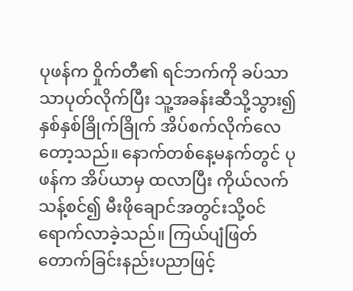ပုဖန်က ဝှိုက်တီ၏ ရင်ဘက်ကို ခပ်သာသာပုတ်လိုက်ပြီး သူ့အခန်းဆီသို့သွား၍ နှစ်နှစ်ခြိုက်ခြိုက် အိပ်စက်လိုက်လေတော့သည်။ နောက်တစ်နေ့မနက်တွင် ပုဖန်က အိပ်ယာမှ ထလာပြီး ကိုယ်လက်သန့်စင်၍ မီးဖိုချောင်အတွင်းသို့၀င်ရောက်လာခဲ့သည်။ ကြယ်ပျံဖြတ်တောက်ခြင်းနည်းပညာဖြင့်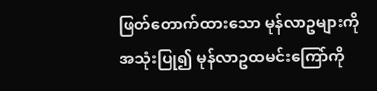ဖြတ်တောက်ထားသော မုန်လာဥများကိုအသုံးပြု၍ မုန်လာဥထမင်းကြော်ကို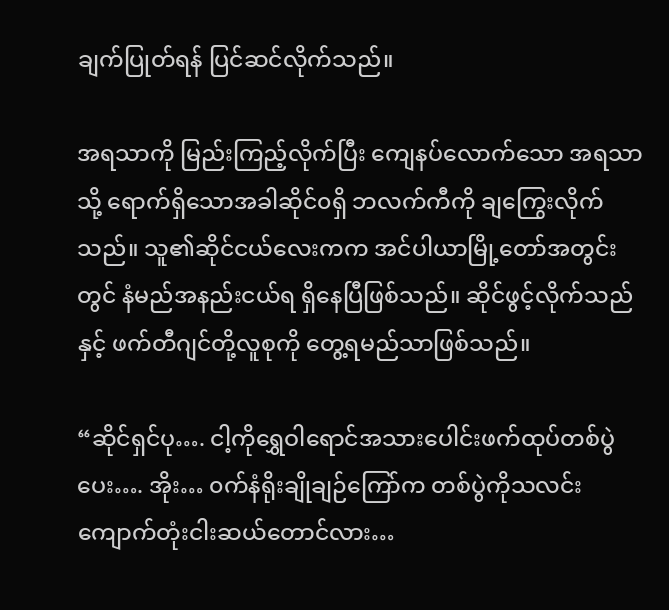ချက်ပြုတ်ရန် ပြင်ဆင်လိုက်သည်။

အရသာကို မြည်းကြည့်လိုက်ပြီး ကျေနပ်လောက်သော အရသာသို့ ရောက်ရှိသောအခါဆိုင်၀ရှိ ဘလက်ကီကို ချကြွေးလိုက်သည်။ သူ၏ဆိုင်ငယ်လေးကက အင်ပါယာမြို့တော်အတွင်းတွင် နံမည်အနည်းငယ်ရ ရှိနေပြီဖြစ်သည်။ ဆိုင်ဖွင့်လိုက်သည်နှင့် ဖက်တီဂျင်တို့လူစုကို တွေ့ရမည်သာဖြစ်သည်။

“ဆိုင်ရှင်ပု…. ငါ့ကိုရွှေဝါရောင်အသားပေါင်းဖက်ထုပ်တစ်ပွဲပေး…. အိုး… ၀က်နံရိုးချိုချဉ်ကြော်က တစ်ပွဲကိုသလင်းကျောက်တုံးငါးဆယ်တောင်လား…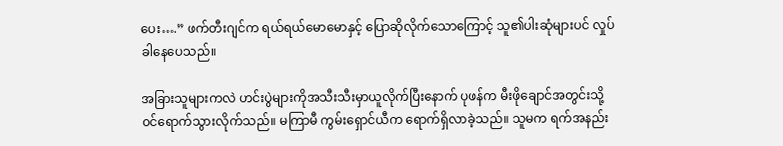ပေး….” ဖက်တီးဂျင်က ရယ်ရယ်မောမောနှင့် ပြောဆိုလိုက်သောကြောင့် သူ၏ပါးဆုံများပင် လှုပ်ခါနေပေသည်။

အခြားသူများကလဲ ဟင်းပွဲများကိုအသီးသီးမှာယူလိုက်ပြီးနောက် ပုဖန်က မီးဖိုချောင်အတွင်းသို့ ၀င်ရောက်သွားလိုက်သည်။ မကြာမီ ကွမ်းရှောင်ယီက ရောက်ရှိလာခဲ့သည်။ သူမက ရက်အနည်း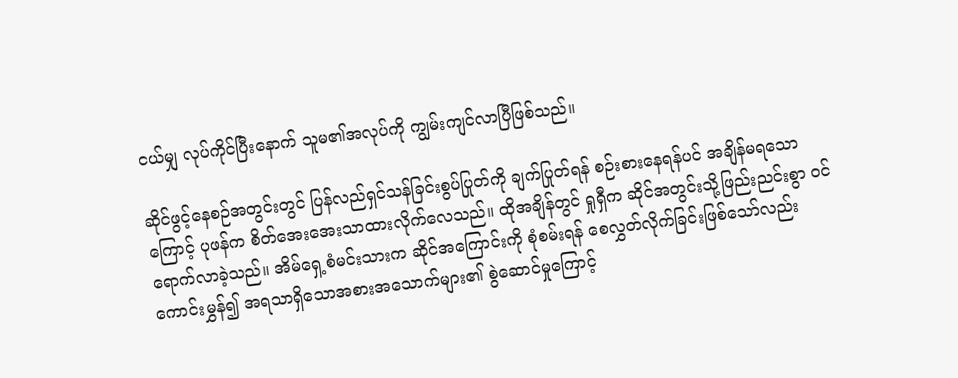ငယ်မျှ လုပ်ကိုင်ပြီးနောက် သူမ၏အလုပ်ကို ကျွမ်းကျင်လာပြီဖြစ်သည်။

ဆိုင်ဖွင့်နေစဉ်အတွင်းတွင် ပြန်လည်ရှင်သန်ခြင်းစွပ်ပြုတ်ကို ချက်ပြုတ်ရန် စဉ်းစားနေရန်ပင် အချိန်မရသောကြောင့် ပုဖန်က စိတ်အေးအေးသာထားလိုက်လေသည်။ ထိုအချိန်တွင် ရှုရှီက ဆိုင်အတွင်းသို့ဖြည်းညင်းစွာ ၀င်ရောက်လာခဲ့သည်။ အိမ်ရှေ့စံမင်းသားက ဆိုင်အကြောင်းကို စုံစမ်းရန် စေလွှတ်လိုက်ခြင်းဖြစ်သော်လည်း ကောင်းမွှန်၍ အရသာရှိသောအစားအသောက်များ၏ စွဲဆောင်မှုကြောင့်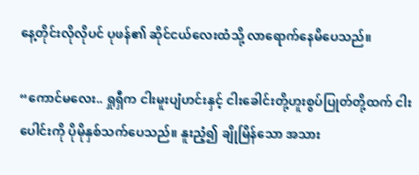နေ့တိုင်းလိုလိုပင် ပုဖန်၏ ဆိုင်ငယ်လေးထံသို့ လာရောက်နေမိပေသည်။

“ကောင်မလေး.. ရှုရှီက ငါးမူးပျံဟင်းနှင့် ငါးခေါင်းတို့ဟူးစွပ်ပြုတ်တို့ထက် ငါးပေါင်းကို ပိုမိုနှစ်သက်ပေသည်။ နူးညံ့၍ ချိုမြိန်သော အသား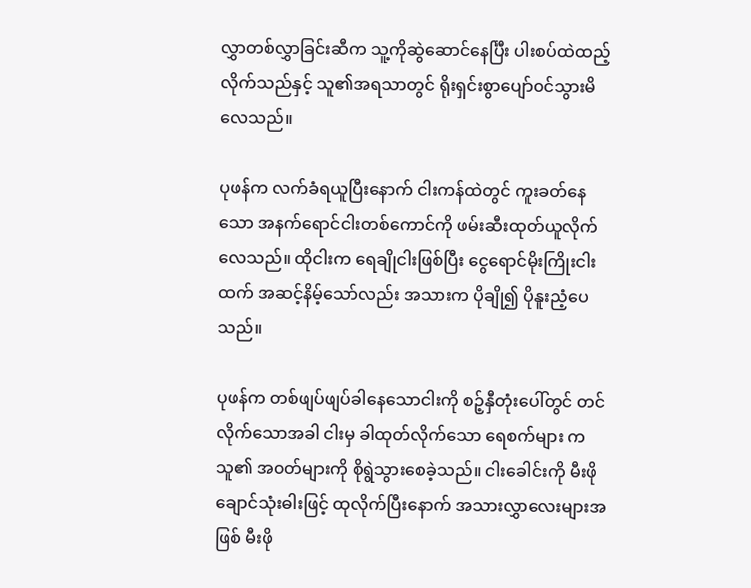လွှာတစ်လွှာခြင်းဆီက သူ့ကိုဆွဲဆောင်နေင်္ပြီး ပါးစပ်ထဲထည့်လိုက်သည်နှင့် သူ၏အရသာတွင် ရိုးရှင်းစွာပျော်၀င်သွားမိလေသည်။

ပုဖန်က လက်ခံရယူပြီးနောက် ငါးကန်ထဲတွင် ကူးခတ်နေသော အနက်ရောင်ငါးတစ်ကောင်ကို ဖမ်းဆီးထုတ်ယူလိုက်လေသည်။ ထိုငါးက ရေချိုငါးဖြစ်ပြီး ငွေရောင်မိုးကြိုးငါးထက် အဆင့်နိမ့်သော်လည်း အသားက ပိုချို၍ ပိုနူးညံ့ပေသည်။

ပုဖန်က တစ်ဖျပ်ဖျပ်ခါနေသောငါးကို စဉ့်နှီတုံးပေါ်တွင် တင်လိုက်သောအခါ ငါးမှ ခါထုတ်လိုက်သော ရေစက်များ ကသူ၏ အ၀တ်များကို စိုရွဲသွားစေခဲ့သည်။ ငါးခေါင်းကို မီးဖိုချောင်သုံးဓါးဖြင့် ထုလိုက်ပြီးနောက် အသားလွှာလေးများအဖြစ် မီးဖို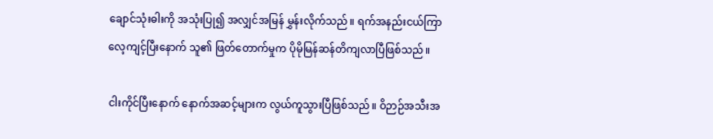ချောင်သုံးဓါးကို အသုံးပြု၍ အလျှင်အမြန် မွှန်းလိုက်သည်။ ရက်အနည်းငယ်ကြာ လေ့ကျင့်ပြီးနောက် သူ၏ ဖြတ်တောက်မှုက ပိုမိုမြန်ဆန်တိကျလာပြီဖြစ်သည်။

ငါးကိုင်ပြီးနောက် နောက်အဆင့်များက လွယ်ကူသွားပြီဖြစ်သည်။ ဝိဉာဉ်အသီးအ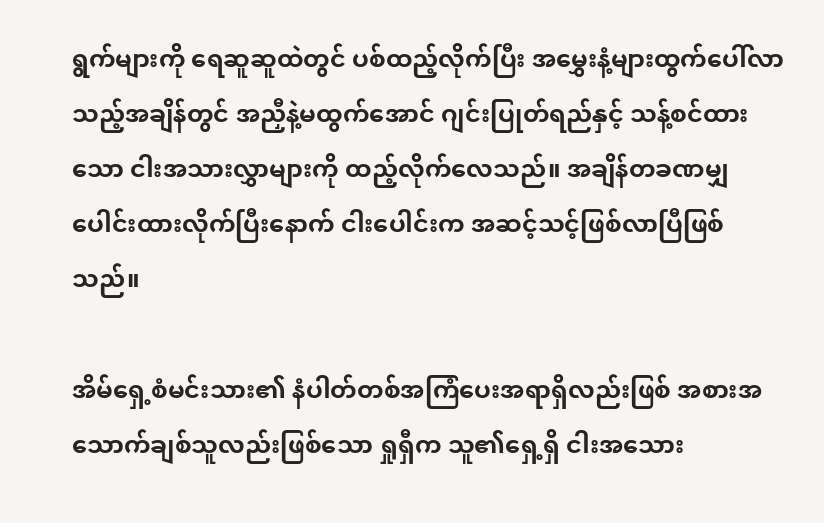ရွက်များကို ရေဆူဆူထဲတွင် ပစ်ထည့်လိုက်ပြီး အမွှေးနံ့များထွက်ပေါ်လာသည့်အချိန်တွင် အညှီနဲ့မထွက်အောင် ဂျင်းပြုတ်ရည်နှင့် သန့်စင်ထားသော ငါးအသားလွှာများကို ထည့်လိုက်လေသည်။ အချိန်တခဏမျှ ပေါင်းထားလိုက်ပြီးနောက် ငါးပေါင်းက အဆင့်သင့်ဖြစ်လာပြီဖြစ်သည်။

အိမ်ရှေ့စံမင်းသား၏ နံပါတ်တစ်အကြံပေးအရာရှိလည်းဖြစ် အစားအသောက်ချစ်သူလည်းဖြစ်သော ရှုရှီက သူ၏ရှေ့ရှိ ငါးအသေား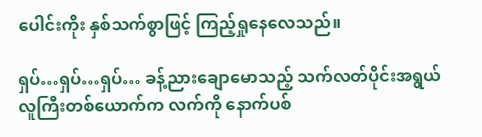ပေါင်းကိုး နှစ်သက်စွာဖြင့် ကြည့်ရှုနေလေသည်။

ရှပ်…ရှပ်…ရှပ်… ခန့်ညားချောမောသည့် သက်လတ်ပိုင်းအရွယ် လူကြီးတစ်ယောက်က လက်ကို နောက်ပစ်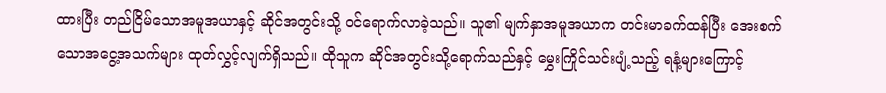ထားပြီး တည်ငြိမ်သောအမူအယာနှင့် ဆိုင်အတွင်းသို့ ၀င်ရောက်လာခဲ့သည်။ သူ၏ မျက်နှာအမူအယာက တင်းမာခက်ထန်ပြီး အေးစက်သောအငွေ့အသက်များ ထုတ်လွှင့်လျက်ရှိသည်။ ထိုသူက ဆိုင်အတွင်းသို့ရောက်သည်နှင့် မွှေးကြိုင်သင်းပျံ့သည့် ရနံ့များကြောင့်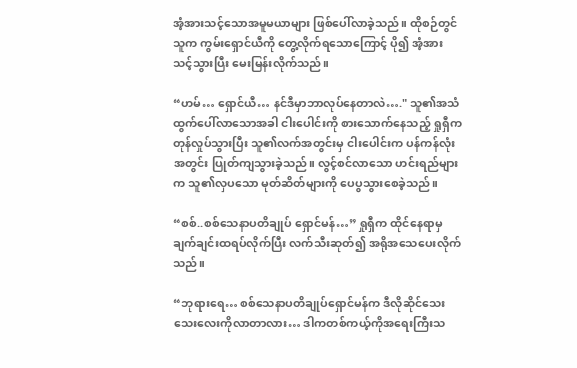အံ့အားသင့်သောအမူမယာများ ဖြစ်ပေါ်လာခဲ့သည်။ ထိုစဉ်တွင် သူက ကွမ်းရှောင်ယီကို တွေ့လိုက်ရသောကြောင့် ပို၍ အံ့အားသင့်သွားပြီး မေးမြန်းလိုက်သည်။

“ဟမ်… ရှောင်ယီ… နင်ဒီမှာဘာလုပ်နေတာလဲ…." သူ၏အသံထွက်ပေါ်လာသောအခါ ငါးပေါင်းကို စားသောက်နေသည့် ရှုရှီက တုန်လှုပ်သွားပြီး သူ၏လက်အတွင်းမှ ငါးပေါင်းက ပန်ကန်လုံးအတွင်း ပြုတ်ကျသွားခဲ့သည်။ လွင့်စင်လာသော ဟင်းရည်များက သူ၏လှပသော မုတ်ဆိတ်များကို ပေပွသွားစေခဲ့သည်။

“စစ်..စစ်သေနာပတိချုပ် ရှောင်မန်…” ရှုရှီက ထိုင်နေရာမှ ချက်ချင်းထရပ်လိုက်ပြီး လက်သီးဆုတ်၍ အရိုအသေပေးလိုက်သည်။

“ဘုရားရေ… စစ်သေနာပတိချုပ်ရှောင်မန်က ဒီလိုဆိုင်သေးသေးလေးကိုလာတာလား… ဒါကတစ်ကယ့်ကိုအရေးကြီးသ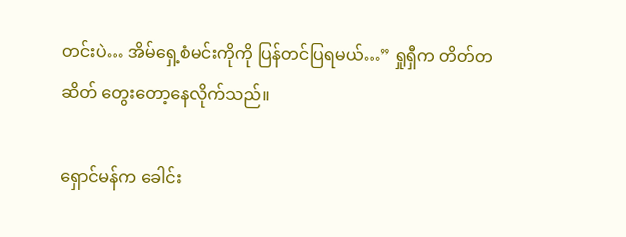တင်းပဲ… အိမ်ရှေ့စံမင်းကိုကို ပြန်တင်ပြရမယ်…” ရှုရှီက တိတ်တဆိတ် တွေးတော့နေလိုက်သည်။

ရှောင်မန်က ခေါင်း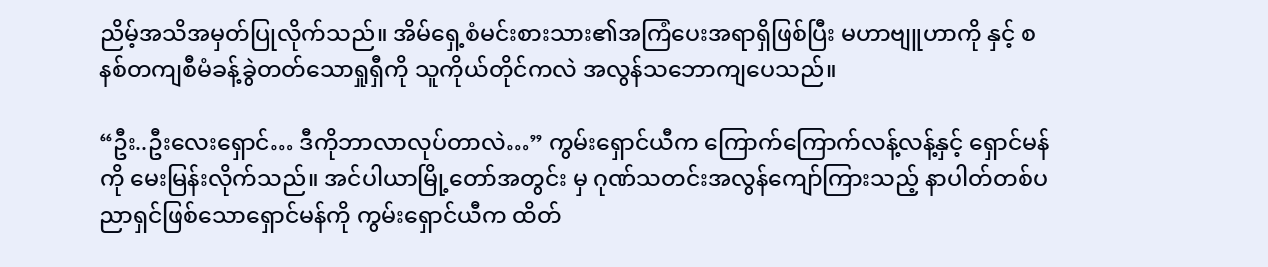ညိမ့်အသိအမှတ်ပြုလိုက်သည်။ အိမ်ရှေ့စံမင်းစားသား၏အကြံပေးအရာရှိဖြစ်ပြီး မဟာဗျူဟာကို နှင့် စနစ်တကျစီမံခန့်ခွဲတတ်သောရှုရှီကို သူကိုယ်တိုင်ကလဲ အလွန်သဘောကျပေသည်။

“ဦး..ဦးလေးရှောင်… ဒီကိုဘာလာလုပ်တာလဲ…” ကွမ်းရှောင်ယီက ကြောက်ကြောက်လန့်လန့်နှင့် ရှောင်မန်ကို မေးမြန်းလိုက်သည်။ အင်ပါယာမြို့တော်အတွင်း မှ ဂုဏ်သတင်းအလွန်ကျော်ကြားသည့် နာပါတ်တစ်ပညာရှင်ဖြစ်သောရှောင်မန်ကို ကွမ်းရှောင်ယီက ထိတ်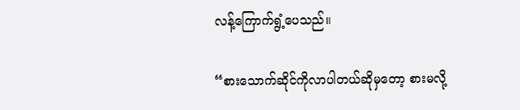လန့်ကြောက်ရွံ့ပေသည်။

“စားသောက်ဆိုင်ကိုလာပါတယ်ဆိုမှတော့ စားမလို့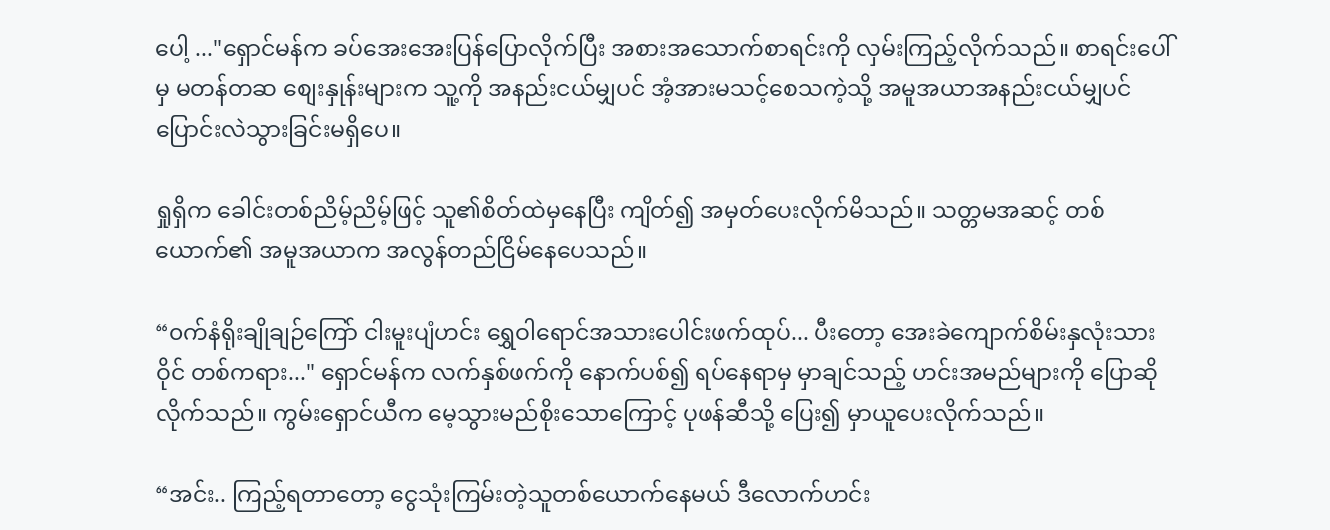ပေါ့ ..."ရှောင်မန်က ခပ်အေးအေးပြန်ပြောလိုက်ပြီး အစားအသောက်စာရင်းကို လှမ်းကြည့်လိုက်သည်။ စာရင်းပေါ်မှ မတန်တဆ စျေးနှုန်းများက သူ့ကို အနည်းငယ်မျှပင် အံ့အားမသင့်စေသကဲ့သို့ အမူအယာအနည်းငယ်မျှပင် ပြောင်းလဲသွားခြင်းမရှိပေ။

ရှုရှိက ခေါင်းတစ်ညိမ့်ညိမ့်ဖြင့် သူ၏စိတ်ထဲမှနေပြီး ကျိတ်၍ အမှတ်ပေးလိုက်မိသည်။ သတ္တမအဆင့် တစ်ယောက်၏ အမူအယာက အလွန်တည်ငြိမ်နေပေသည်။

“၀က်နံရိုးချိုချဉ်ကြော် ငါးမူးပျံဟင်း ရွှေဝါရောင်အသားပေါင်းဖက်ထုပ်... ပီးတော့ အေးခဲကျောက်စိမ်းနှလုံးသားဝိုင် တစ်ကရား..." ရှောင်မန်က လက်နှစ်ဖက်ကို နောက်ပစ်၍ ရပ်နေရာမှ မှာချင်သည့် ဟင်းအမည်များကို ပြောဆိုလိုက်သည်။ ကွမ်းရှောင်ယီက မေ့သွားမည်စိုးသောကြောင့် ပုဖန်ဆီသို့ ပြေး၍ မှာယူပေးလိုက်သည်။

“အင်း.. ကြည့်ရတာတော့ ငွေသုံးကြမ်းတဲ့သူတစ်ယောက်နေမယ် ဒီလောက်ဟင်း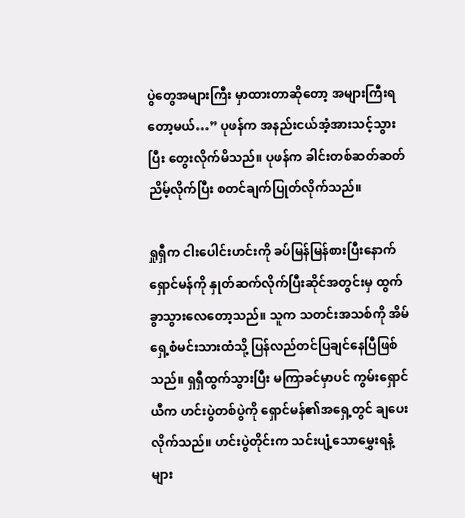ပွဲတွေအများကြီး မှာထားတာဆိုတော့ အများကြီးရတော့မယ်…” ပုဖန်က အနည်းငယ်အံ့အားသင့်သွားပြီး တွေးလိုက်မိသည်။ ပုဖန်က ခါင်းတစ်ဆတ်ဆတ်ညိမ့်လိုက်ပြီး စတင်ချက်ပြုတ်လိုက်သည်။

ရှုရှီက ငါးပေါင်းဟင်းကို ခပ်မြန်မြန်စားပြီးနောက် ရှောင်မန်ကို နှုတ်ဆက်လိုက်ပြီးဆိုင်အတွင်းမှ ထွက်ခွာသွားလေတော့သည်။ သူက သတင်းအသစ်ကို အိမ်ရှေ့စံမင်းသားထံသို့ ပြန်လည်တင်ပြချင်နေပြီဖြစ်သည်။ ရှရှီထွက်သွားပြီး မကြာခင်မှာပင် ကွမ်းရှောင်ယီက ဟင်းပွဲတစ်ပွဲကို ရှောင်မန်၏အရှေ့တွင် ချပေးလိုက်သည်။ ဟင်းပွဲတိုင်းက သင်းပျံ့သောမွှေးရနံ့များ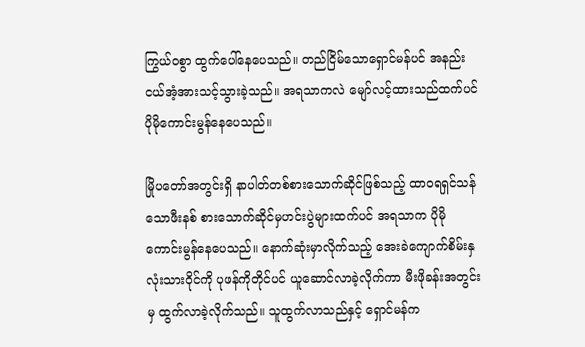ကြွယ်၀စွာ ထွက်ပေါ်နေပေသည်။ တည်ငြိမ်သောရှောင်မန်ပင် အနည်းငယ်အံ့အားသင့်သွားခဲ့သည်။ အရသာကလဲ မျော်လင့်ထားသည်ထက်ပင် ပိုမိုကောင်းမွန်နေပေသည်။

မြိုပတော်အတွင်းရှိ နာပါတ်တစ်စားသောက်ဆိုင်ဖြစ်သည့် ထာ၀ရရှင်သန်သောဖီးနစ် စားသောက်ဆိုင်မှဟင်းပွဲများထက်ပင် အရသာက ပိုမိုကောင်းမွန်နေပေသည်။ နောက်ဆုံးမှာလိုက်သည့် အေးခဲကျောက်စိမ်းနှလုံးသားဝိုင်ကို ပုဖန်ကိုတိုင်ပင် ယူဆောင်လာခဲ့လိုက်ကာ မီးဖိုခန်းအတွင်းမှ ထွက်လာခဲ့လိုက်သည်။ သူထွက်လာသည်နှင့် ရှောင်မန်က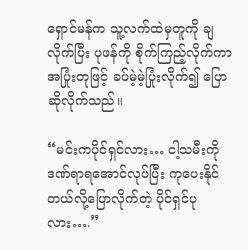ရှောင်မန်က သူ့လက်ထဲမှတူကို ချလိုက်ပြီး ပုဖန်ကို စိုက်ကြည့်လိုက်ကာ အပြုံးတုဖြင့် ခပ်မဲ့မဲ့ပြုံးလိုက်၍ ပြောဆိုလိုက်သည်။

“မင်းကပိုင်ရှင်လား… ငါ့သမီးကို ဒဏ်ရာရအောင်လုပ်ပြီး ကုပေးနိုင်တယ်လို့ပြောလိုက်တဲ့ ပိုင်ရှင်ပုလား….”